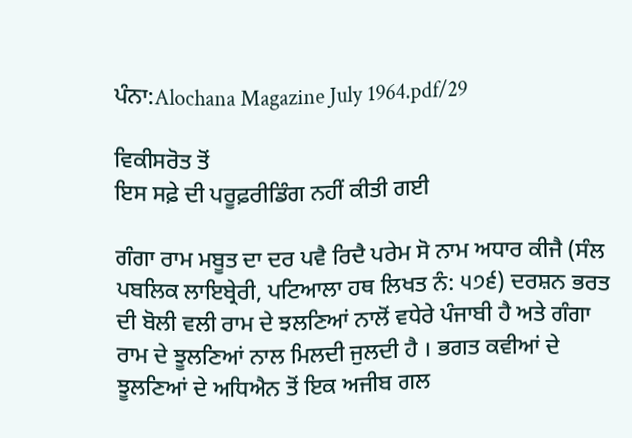ਪੰਨਾ:Alochana Magazine July 1964.pdf/29

ਵਿਕੀਸਰੋਤ ਤੋਂ
ਇਸ ਸਫ਼ੇ ਦੀ ਪਰੂਫ਼ਰੀਡਿੰਗ ਨਹੀਂ ਕੀਤੀ ਗਈ

ਗੰਗਾ ਰਾਮ ਮਬੂਤ ਦਾ ਦਰ ਪਵੈ ਰਿਦੈ ਪਰੇਮ ਸੋ ਨਾਮ ਅਧਾਰ ਕੀਜੈ (ਸੰਲ ਪਬਲਿਕ ਲਾਇਬ੍ਰੇਰੀ, ਪਟਿਆਲਾ ਹਥ ਲਿਖਤ ਨੰ: ੫੭੬) ਦਰਸ਼ਨ ਭਰਤ ਦੀ ਬੋਲੀ ਵਲੀ ਰਾਮ ਦੇ ਝਲਣਿਆਂ ਨਾਲੋਂ ਵਧੇਰੇ ਪੰਜਾਬੀ ਹੈ ਅਤੇ ਗੰਗਾ ਰਾਮ ਦੇ ਝੂਲਣਿਆਂ ਨਾਲ ਮਿਲਦੀ ਜੁਲਦੀ ਹੈ । ਭਗਤ ਕਵੀਆਂ ਦੇ ਝੂਲਣਿਆਂ ਦੇ ਅਧਿਐਨ ਤੋਂ ਇਕ ਅਜੀਬ ਗਲ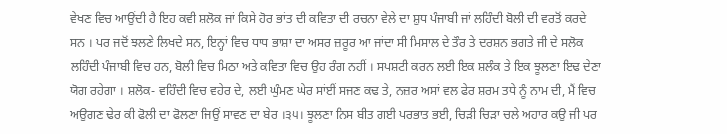ਵੇਖਣ ਵਿਚ ਆਉਂਦੀ ਹੈ ਇਹ ਕਵੀ ਸ਼ਲੋਕ ਜਾਂ ਕਿਸੇ ਹੋਰ ਭਾਂਤ ਦੀ ਕਵਿਤਾ ਦੀ ਰਚਨਾ ਵੇਲੇ ਦਾ ਸ਼ੁਧ ਪੰਜਾਬੀ ਜਾਂ ਲਹਿੰਦੀ ਬੋਲੀ ਦੀ ਵਰਤੋਂ ਕਰਦੇ ਸਨ । ਪਰ ਜਦੋਂ ਝਲਣੇ ਲਿਖਦੇ ਸਨ, ਇਨ੍ਹਾਂ ਵਿਚ ਧਾਧ ਭਾਸ਼ਾ ਦਾ ਅਸਰ ਜ਼ਰੂਰ ਆ ਜਾਂਦਾ ਸੀ ਮਿਸਾਲ ਦੇ ਤੌਰ ਤੇ ਦਰਸ਼ਨ ਭਗਤੇ ਜੀ ਦੇ ਸਲੋਕ ਲਹਿੰਦੀ ਪੰਜਾਬੀ ਵਿਚ ਹਨ, ਬੋਲੀ ਵਿਚ ਮਿਠਾ ਅਤੇ ਕਵਿਤਾ ਵਿਚ ਉਹ ਰੰਗ ਨਹੀਂ । ਸਪਸ਼ਟੀ ਕਰਨ ਲਈ ਇਕ ਸ਼ਲੰਕ ਤੇ ਇਕ ਝੂਲਣਾ ਇਢ ਦੇਣਾ ਯੋਗ ਰਹੇਗਾ । ਸ਼ਲੋਕ- ਵਹਿੰਦੀ ਵਿਚ ਵਹੇਰ ਦੇ, ਲਈ ਘੁੰਮਣ ਘੇਰ ਸਾਂਈਂ ਸਜਣ ਕਢ ਤੇ, ਨਜ਼ਰ ਅਸਾਂ ਵਲ ਫੇਰ ਸ਼ਰਮ ਤਧੇ ਨੂੰ ਨਾਮ ਦੀ, ਮੈਂ ਵਿਚ ਅਉਗਣ ਢੇਰ ਕੀ ਫੋਲੀ ਦਾ ਫੋਲਣਾ ਜਿਉਂ ਸਾਵਣ ਦਾ ਬੇਰ ।੩੫। ਝੂਲਣਾ ਨਿਸ ਬੀਤ ਗਈ ਪਰਭਾਤ ਭਈ, ਚਿੜੀ ਚਿੜਾ ਚਲੇ ਅਹਾਰ ਕਉ ਜੀ ਪਰ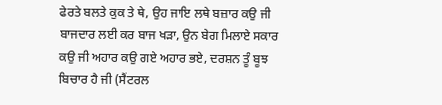ਫੇਰਤੇ ਬਲਤੇ ਕੁਕ ਤੇ ਥੇ, ਉਹ ਜਾਇ ਲਥੇ ਬਜ਼ਾਰ ਕਉ ਜੀ ਬਾਜਦਾਰ ਲਈ ਕਰ ਬਾਜ ਖੜਾ, ਉਨ ਬੇਗ ਮਿਲਾਏ ਸਕਾਰ ਕਉ ਜੀ ਅਹਾਰ ਕਉ ਗਏ ਅਹਾਰ ਭਏ, ਦਰਸ਼ਨ ਤੂੰ ਬੂਝ ਬਿਚਾਰ ਹੈ ਜੀ (ਸੈਂਟਰਲ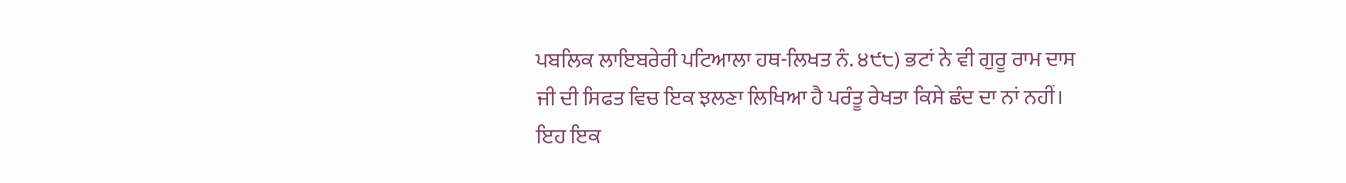ਪਬਲਿਕ ਲਾਇਬਰੇਰੀ ਪਟਿਆਲਾ ਹਥ-ਲਿਖਤ ਨੰ. ੪੯੮) ਭਟਾਂ ਨੇ ਵੀ ਗੁਰੂ ਰਾਮ ਦਾਸ ਜੀ ਦੀ ਸਿਫਤ ਵਿਚ ਇਕ ਝਲਣਾ ਲਿਖਿਆ ਹੈ ਪਰੰਤੂ ਰੇਖਤਾ ਕਿਸੇ ਛੰਦ ਦਾ ਨਾਂ ਨਹੀਂ। ਇਹ ਇਕ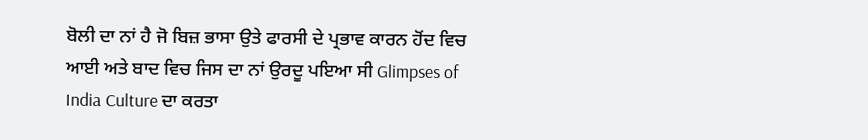ਬੋਲੀ ਦਾ ਨਾਂ ਹੈ ਜੋ ਬਿਜ਼ ਭਾਸਾ ਉਤੇ ਫਾਰਸੀ ਦੇ ਪ੍ਰਭਾਵ ਕਾਰਨ ਹੋਂਦ ਵਿਚ ਆਈ ਅਤੇ ਬਾਦ ਵਿਚ ਜਿਸ ਦਾ ਨਾਂ ਉਰਦੂ ਪਇਆ ਸੀ Glimpses of India Culture ਦਾ ਕਰਤਾ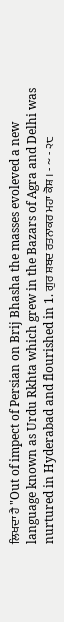ਲਿਖਦਾ ਹੈ "Out of impect of Persian on Brij Bhasha the masses evoleved a new language known as Urdu Rkhta which grew in the Bazars of Agra and Delhi was nurtured in Hyderabad and flourished in 1. ਗੁਰ ਸ਼ਬਦ ਰਤਨਾਕਰ ਮਹਾ ਕੋਸ਼ । - ~ - ੨੮